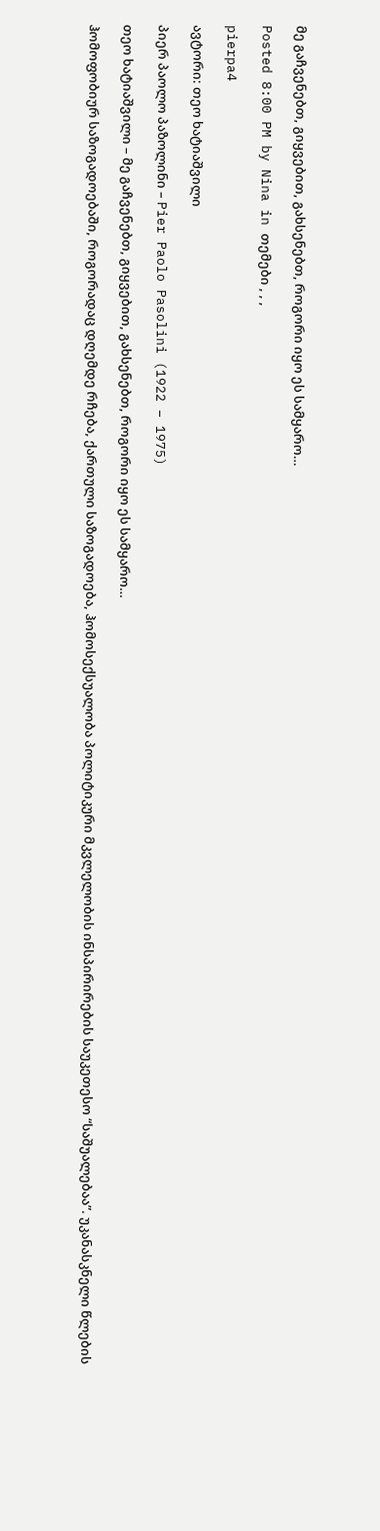მე გაჩვენებთ, გიყვებით, გახსენებთ, როგორი იყო ეს სამყარო…

Posted 8:00 PM by Nina in თემები , , ,

pierpa4

ავტორი: თეო ხატიაშვილი

პიერ პაოლო პაზოლინი – Pier Paolo Pasolini (1922 – 1975)

თეო ხატიაშვილი – მე გაჩვენებთ, გიყვებით, გახსენებთ, როგორი იყო ეს სამყარო…

ჰომოფობიურ საზოგადოებაში, როგორადაც დღემდე რჩება, ქართული საზოგადოება, ჰომოსექსუალობა პოლიტიკური მკვლელობის ინსპირირების საუკეთესო “საშუალებაა”. უკანასკნელი წლების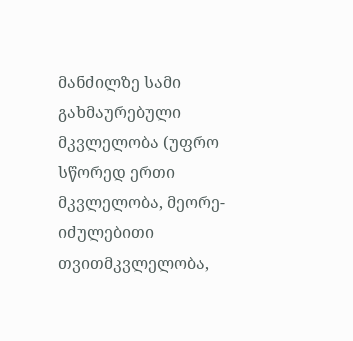მანძილზე სამი გახმაურებული მკვლელობა (უფრო სწორედ ერთი მკვლელობა, მეორე- იძულებითი თვითმკვლელობა,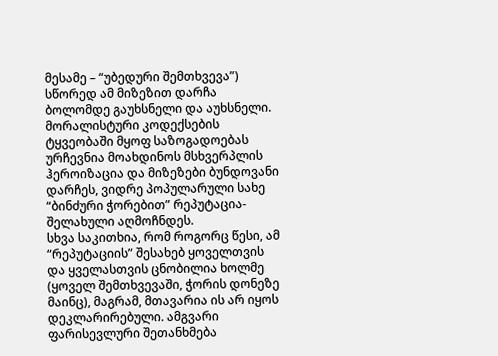მესამე – “უბედური შემთხვევა”) სწორედ ამ მიზეზით დარჩა ბოლომდე გაუხსნელი და აუხსნელი. მორალისტური კოდექსების ტყვეობაში მყოფ საზოგადოებას ურჩევნია მოახდინოს მსხვერპლის ჰეროიზაცია და მიზეზები ბუნდოვანი დარჩეს, ვიდრე პოპულარული სახე “ბინძური ჭორებით” რეპუტაცია-შელახული აღმოჩნდეს.
სხვა საკითხია, რომ როგორც წესი, ამ “რეპუტაციის” შესახებ ყოველთვის და ყველასთვის ცნობილია ხოლმე (ყოველ შემთხვევაში, ჭორის დონეზე მაინც), მაგრამ, მთავარია ის არ იყოს დეკლარირებული. ამგვარი ფარისევლური შეთანხმება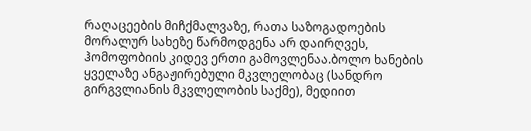რაღაცეების მიჩქმალვაზე, რათა საზოგადოების მორალურ სახეზე წარმოდგენა არ დაირღვეს, ჰომოფობიის კიდევ ერთი გამოვლენაა.ბოლო ხანების ყველაზე ანგაჟირებული მკვლელობაც (სანდრო გირგვლიანის მკვლელობის საქმე), მედიით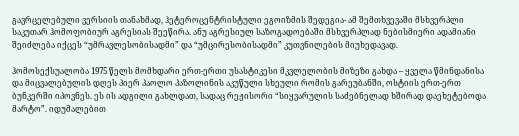გავრცელებული ვერსიის თანახმად, ჰეტეროცენტრისტული ეგოიზმის შედეგია- ამ შემთხვევაში მსხვერპლი საკუთარ ჰომოფობიურ აგრესიას შეეწირა. ანუ აგრესიულ საზოგადოებაში მსხვერპლად ნებისმიერი ადამიანი შეიძლება იქცეს “უმრავლესობისადმი” და “უმცირესობისადმი” კუთვნილების მიუხედავად.

ჰომოსექსუალობა 1975 წელს მომხდარი ერთ-ერთი უსასტიკესი მკვლელობის მიზეზი გახდა – ყველა წმინდანისა და მიცვალებულის დღეს პიერ პაოლო პაზოლინის აკუწული სხეული რომის გარეუბანში, ოსტიის ერთ-ერთ ბუნკერში იპოვნეს. ეს ის ადგილი გახლდათ, სადაც რეჟისორი “სიყვარულის საძებნელად ხშირად დაეხეტებოდა მარტო”. იდუმალებით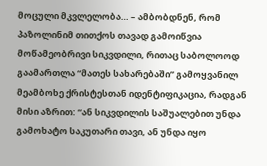მოცული მკვლელობა… – ამბობდნენ, რომ პაზოლინიმ თითქოს თავად გამოიწვია მოწამეობრივი სიკვდილი, რითაც საბოლოოდ გაამართლა “მათეს სახარებაში” გამოყვანილ მეამბოხე ქრისტესთან იდენტიფიკაცია, რადგან მისი აზრით: “ან სიკვდილის საშუალებით უნდა გამოხატო საკუთარი თავი, ან უნდა იყო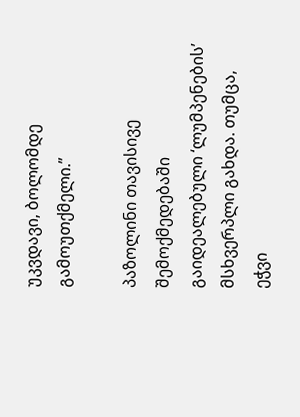უკვდავი, ბოლომდე გამოუთქმელი.”

პაზოლინი თავისივე შემოქმედებაში გაიდეალებული ‘ლუმპენების’ მსხვერპლი გახდა. თუმცა, ეჭვი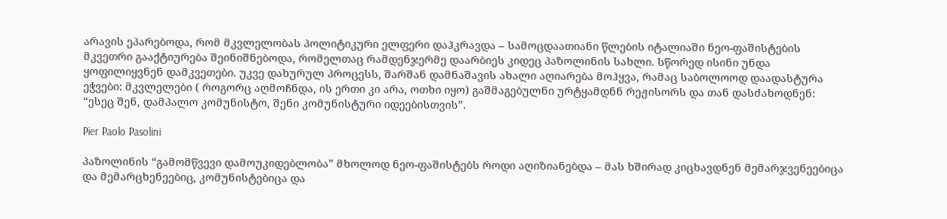არავის ეპარებოდა, რომ მკვლელობას პოლიტიკური ელფერი დაჰკრავდა – სამოცდაათიანი წლების იტალიაში ნეო-ფაშისტების მკვეთრი გააქტიურება შეინიშნებოდა, რომელთაც რამდენჯერმე დაარბიეს კიდეც პაზოლინის სახლი. სწორედ ისინი უნდა ყოფილიყვნენ დამკვეთები. უკვე დახურულ პროცესს, შარშან დამნაშავის ახალი აღიარება მოჰყვა, რამაც საბოლოოდ დაადასტურა ეჭვები: მკვლელები ( როგორც აღმოჩნდა, ის ერთი კი არა, ოთხი იყო) გაშმაგებულნი ურტყამდნნ რეჟისორს და თან დასძახოდნენ: “ესეც შენ, დამპალო კომუნისტო, შენი კომუნისტური იდეებისთვის”.

Pier Paolo Pasolini

პაზოლინის “გამომწვევი დამოუკიდებლობა” მხოლოდ ნეო-ფაშისტებს როდი აღიზიანებდა – მას ხშირად კიცხავდნენ მემარჯვენეებიცა და მემარცხენეებიც, კომუნისტებიცა და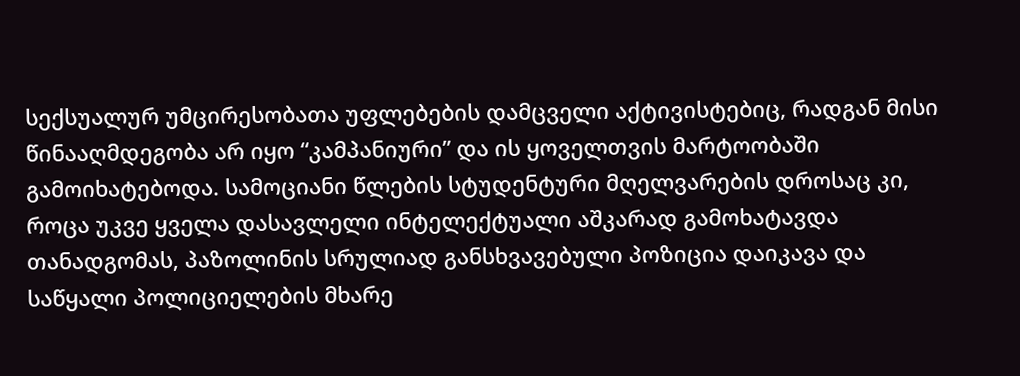სექსუალურ უმცირესობათა უფლებების დამცველი აქტივისტებიც, რადგან მისი წინააღმდეგობა არ იყო “კამპანიური” და ის ყოველთვის მარტოობაში გამოიხატებოდა. სამოციანი წლების სტუდენტური მღელვარების დროსაც კი, როცა უკვე ყველა დასავლელი ინტელექტუალი აშკარად გამოხატავდა თანადგომას, პაზოლინის სრულიად განსხვავებული პოზიცია დაიკავა და საწყალი პოლიციელების მხარე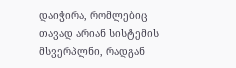დაიჭირა, რომლებიც თავად არიან სისტემის მსვერპლნი, რადგან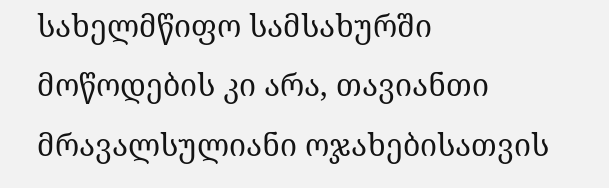სახელმწიფო სამსახურში მოწოდების კი არა, თავიანთი მრავალსულიანი ოჯახებისათვის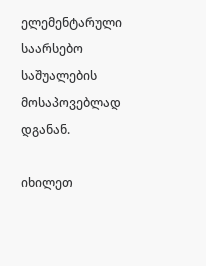ელემენტარული საარსებო საშუალების მოსაპოვებლად დგანან.

იხილეთ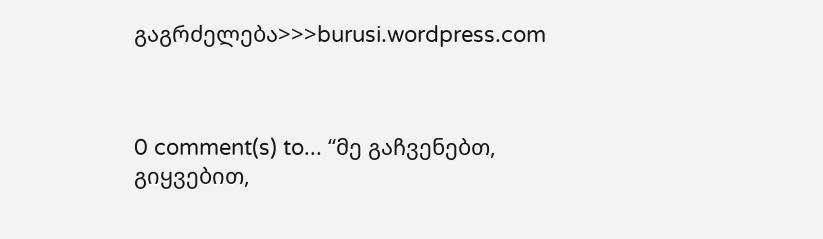გაგრძელება>>>burusi.wordpress.com



0 comment(s) to... “მე გაჩვენებთ, გიყვებით,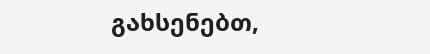გახსენებთ,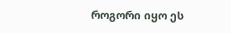როგორი იყო ეს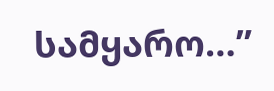სამყარო…”